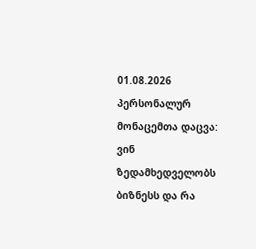01.08.2026
პერსონალურ მონაცემთა დაცვა: ვინ ზედამხედველობს ბიზნესს და რა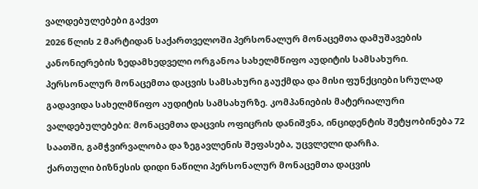ვალდებულებები გაქვთ
2026 წლის 2 მარტიდან საქართველოში პერსონალურ მონაცემთა დამუშავების კანონიერების ზედამხედველი ორგანოა სახელმწიფო აუდიტის სამსახური. პერსონალურ მონაცემთა დაცვის სამსახური გაუქმდა და მისი ფუნქციები სრულად გადავიდა სახელმწიფო აუდიტის სამსახურზე. კომპანიების მატერიალური ვალდებულებები: მონაცემთა დაცვის ოფიცრის დანიშვნა, ინციდენტის შეტყობინება 72 საათში, გამჭვირვალობა და ზეგავლენის შეფასება, უცვლელი დარჩა.
ქართული ბიზნესის დიდი ნაწილი პერსონალურ მონაცემთა დაცვის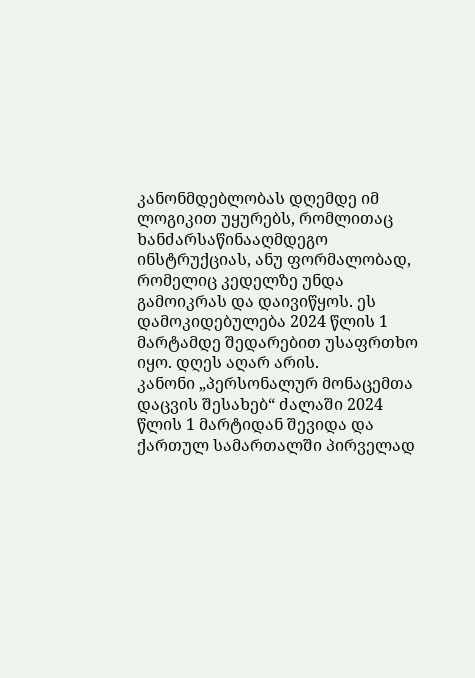კანონმდებლობას დღემდე იმ ლოგიკით უყურებს, რომლითაც ხანძარსაწინააღმდეგო ინსტრუქციას, ანუ ფორმალობად, რომელიც კედელზე უნდა გამოიკრას და დაივიწყოს. ეს დამოკიდებულება 2024 წლის 1 მარტამდე შედარებით უსაფრთხო იყო. დღეს აღარ არის.
კანონი „პერსონალურ მონაცემთა დაცვის შესახებ“ ძალაში 2024 წლის 1 მარტიდან შევიდა და ქართულ სამართალში პირველად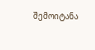შემოიტანა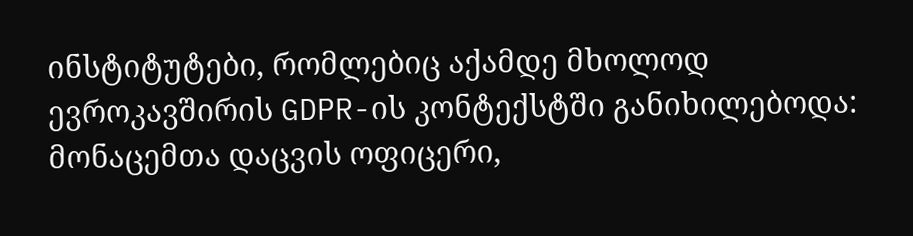ინსტიტუტები, რომლებიც აქამდე მხოლოდ ევროკავშირის GDPR-ის კონტექსტში განიხილებოდა: მონაცემთა დაცვის ოფიცერი,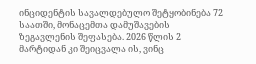ინციდენტის სავალდებულო შეტყობინება 72 საათში, მონაცემთა დამუშავების ზეგავლენის შეფასება. 2026 წლის 2 მარტიდან კი შეიცვალა ის, ვინც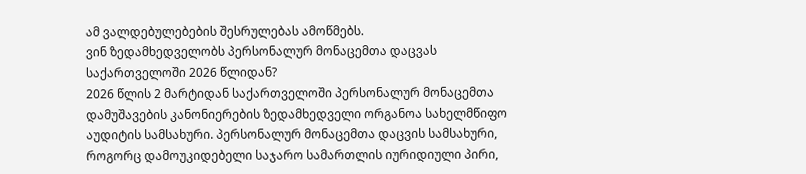ამ ვალდებულებების შესრულებას ამოწმებს.
ვინ ზედამხედველობს პერსონალურ მონაცემთა დაცვას საქართველოში 2026 წლიდან?
2026 წლის 2 მარტიდან საქართველოში პერსონალურ მონაცემთა დამუშავების კანონიერების ზედამხედველი ორგანოა სახელმწიფო აუდიტის სამსახური. პერსონალურ მონაცემთა დაცვის სამსახური, როგორც დამოუკიდებელი საჯარო სამართლის იურიდიული პირი,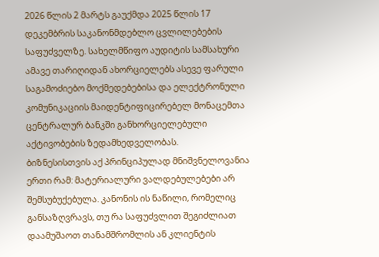2026 წლის 2 მარტს გაუქმდა 2025 წლის 17 დეკემბრის საკანონმდებლო ცვლილებების საფუძველზე. სახელმწიფო აუდიტის სამსახური ამავე თარიღიდან ახორციელებს ასევე ფარული საგამოძიებო მოქმედებებისა და ელექტრონული კომუნიკაციის მაიდენტიფიცირებელ მონაცემთა ცენტრალურ ბანკში განხორციელებული აქტივობების ზედამხედველობას.
ბიზნესისთვის აქ პრინციპულად მნიშვნელოვანია ერთი რამ: მატერიალური ვალდებულებები არ შემსუბუქებულა. კანონის ის ნაწილი, რომელიც განსაზღვრავს, თუ რა საფუძვლით შეგიძლიათ დაამუშაოთ თანამშრომლის ან კლიენტის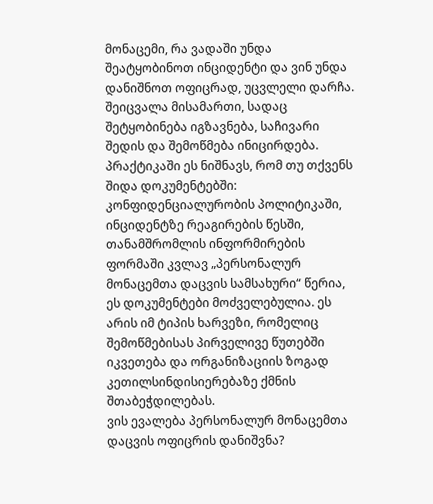მონაცემი, რა ვადაში უნდა შეატყობინოთ ინციდენტი და ვინ უნდა დანიშნოთ ოფიცრად, უცვლელი დარჩა. შეიცვალა მისამართი, სადაც შეტყობინება იგზავნება, საჩივარი შედის და შემოწმება ინიცირდება.
პრაქტიკაში ეს ნიშნავს, რომ თუ თქვენს შიდა დოკუმენტებში: კონფიდენციალურობის პოლიტიკაში, ინციდენტზე რეაგირების წესში, თანამშრომლის ინფორმირების ფორმაში კვლავ „პერსონალურ მონაცემთა დაცვის სამსახური“ წერია, ეს დოკუმენტები მოძველებულია. ეს არის იმ ტიპის ხარვეზი, რომელიც შემოწმებისას პირველივე წუთებში იკვეთება და ორგანიზაციის ზოგად კეთილსინდისიერებაზე ქმნის შთაბეჭდილებას.
ვის ევალება პერსონალურ მონაცემთა დაცვის ოფიცრის დანიშვნა?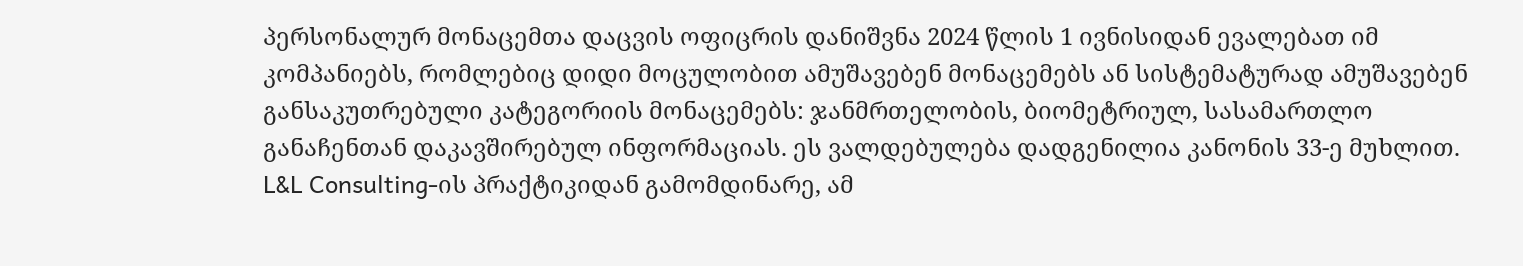პერსონალურ მონაცემთა დაცვის ოფიცრის დანიშვნა 2024 წლის 1 ივნისიდან ევალებათ იმ კომპანიებს, რომლებიც დიდი მოცულობით ამუშავებენ მონაცემებს ან სისტემატურად ამუშავებენ განსაკუთრებული კატეგორიის მონაცემებს: ჯანმრთელობის, ბიომეტრიულ, სასამართლო განაჩენთან დაკავშირებულ ინფორმაციას. ეს ვალდებულება დადგენილია კანონის 33-ე მუხლით.
L&L Consulting-ის პრაქტიკიდან გამომდინარე, ამ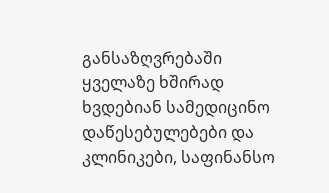განსაზღვრებაში ყველაზე ხშირად ხვდებიან სამედიცინო დაწესებულებები და კლინიკები, საფინანსო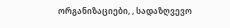ორგანიზაციები, , სადაზღვევო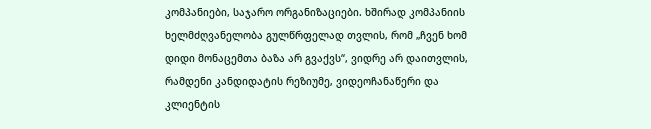კომპანიები, საჯარო ორგანიზაციები. ხშირად კომპანიის ხელმძღვანელობა გულწრფელად თვლის, რომ „ჩვენ ხომ დიდი მონაცემთა ბაზა არ გვაქვს“, ვიდრე არ დაითვლის, რამდენი კანდიდატის რეზიუმე, ვიდეოჩანაწერი და კლიენტის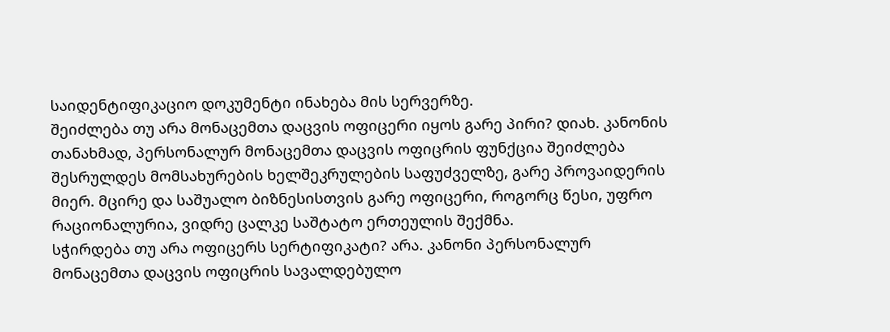საიდენტიფიკაციო დოკუმენტი ინახება მის სერვერზე.
შეიძლება თუ არა მონაცემთა დაცვის ოფიცერი იყოს გარე პირი? დიახ. კანონის თანახმად, პერსონალურ მონაცემთა დაცვის ოფიცრის ფუნქცია შეიძლება შესრულდეს მომსახურების ხელშეკრულების საფუძველზე, გარე პროვაიდერის მიერ. მცირე და საშუალო ბიზნესისთვის გარე ოფიცერი, როგორც წესი, უფრო რაციონალურია, ვიდრე ცალკე საშტატო ერთეულის შექმნა.
სჭირდება თუ არა ოფიცერს სერტიფიკატი? არა. კანონი პერსონალურ მონაცემთა დაცვის ოფიცრის სავალდებულო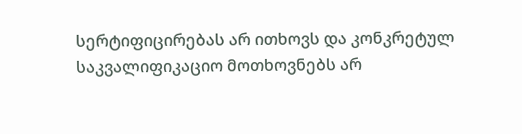სერტიფიცირებას არ ითხოვს და კონკრეტულ საკვალიფიკაციო მოთხოვნებს არ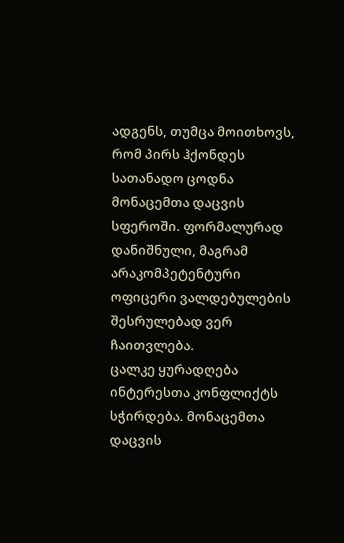ადგენს, თუმცა მოითხოვს, რომ პირს ჰქონდეს სათანადო ცოდნა მონაცემთა დაცვის სფეროში. ფორმალურად დანიშნული, მაგრამ არაკომპეტენტური ოფიცერი ვალდებულების შესრულებად ვერ ჩაითვლება.
ცალკე ყურადღება ინტერესთა კონფლიქტს სჭირდება. მონაცემთა დაცვის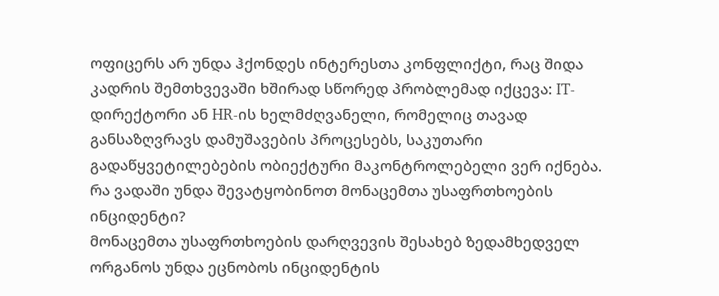ოფიცერს არ უნდა ჰქონდეს ინტერესთა კონფლიქტი, რაც შიდა კადრის შემთხვევაში ხშირად სწორედ პრობლემად იქცევა: IT-დირექტორი ან HR-ის ხელმძღვანელი, რომელიც თავად განსაზღვრავს დამუშავების პროცესებს, საკუთარი გადაწყვეტილებების ობიექტური მაკონტროლებელი ვერ იქნება.
რა ვადაში უნდა შევატყობინოთ მონაცემთა უსაფრთხოების ინციდენტი?
მონაცემთა უსაფრთხოების დარღვევის შესახებ ზედამხედველ ორგანოს უნდა ეცნობოს ინციდენტის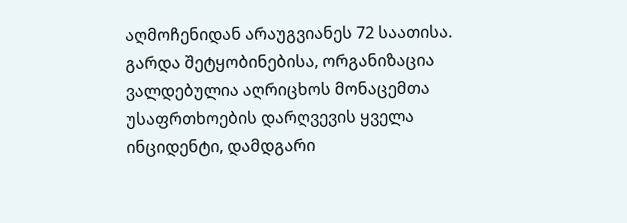აღმოჩენიდან არაუგვიანეს 72 საათისა. გარდა შეტყობინებისა, ორგანიზაცია ვალდებულია აღრიცხოს მონაცემთა უსაფრთხოების დარღვევის ყველა ინციდენტი, დამდგარი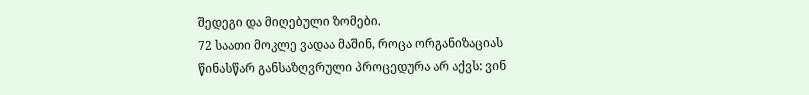შედეგი და მიღებული ზომები.
72 საათი მოკლე ვადაა მაშინ, როცა ორგანიზაციას წინასწარ განსაზღვრული პროცედურა არ აქვს: ვინ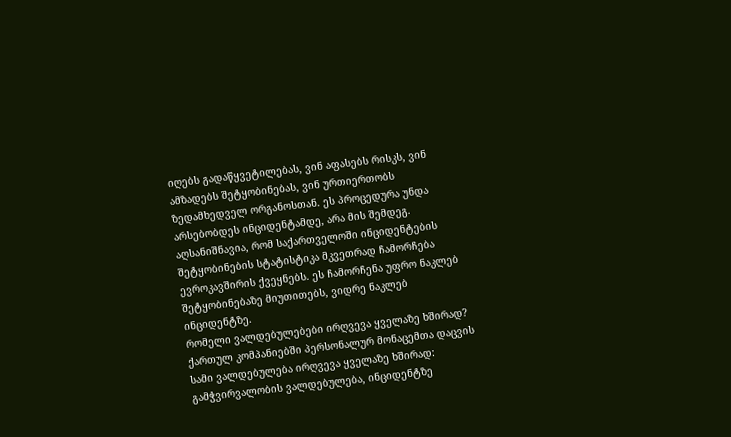იღებს გადაწყვეტილებას, ვინ აფასებს რისკს, ვინ ამზადებს შეტყობინებას, ვინ ურთიერთობს ზედამხედველ ორგანოსთან. ეს პროცედურა უნდა არსებობდეს ინციდენტამდე, არა მის შემდეგ.
აღსანიშნავია, რომ საქართველოში ინციდენტების შეტყობინების სტატისტიკა მკვეთრად ჩამორჩება ევროკავშირის ქვეყნებს. ეს ჩამორჩენა უფრო ნაკლებ შეტყობინებაზე მიუთითებს, ვიდრე ნაკლებ ინციდენტზე.
რომელი ვალდებულებები ირღვევა ყველაზე ხშირად?
ქართულ კომპანიებში პერსონალურ მონაცემთა დაცვის სამი ვალდებულება ირღვევა ყველაზე ხშირად: გამჭვირვალობის ვალდებულება, ინციდენტზე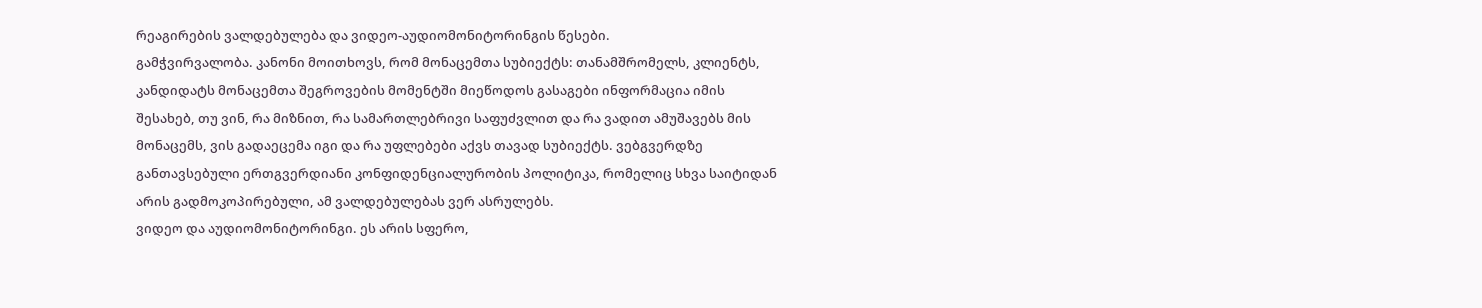რეაგირების ვალდებულება და ვიდეო-აუდიომონიტორინგის წესები.
გამჭვირვალობა. კანონი მოითხოვს, რომ მონაცემთა სუბიექტს: თანამშრომელს, კლიენტს, კანდიდატს მონაცემთა შეგროვების მომენტში მიეწოდოს გასაგები ინფორმაცია იმის შესახებ, თუ ვინ, რა მიზნით, რა სამართლებრივი საფუძვლით და რა ვადით ამუშავებს მის მონაცემს, ვის გადაეცემა იგი და რა უფლებები აქვს თავად სუბიექტს. ვებგვერდზე განთავსებული ერთგვერდიანი კონფიდენციალურობის პოლიტიკა, რომელიც სხვა საიტიდან არის გადმოკოპირებული, ამ ვალდებულებას ვერ ასრულებს.
ვიდეო და აუდიომონიტორინგი. ეს არის სფერო,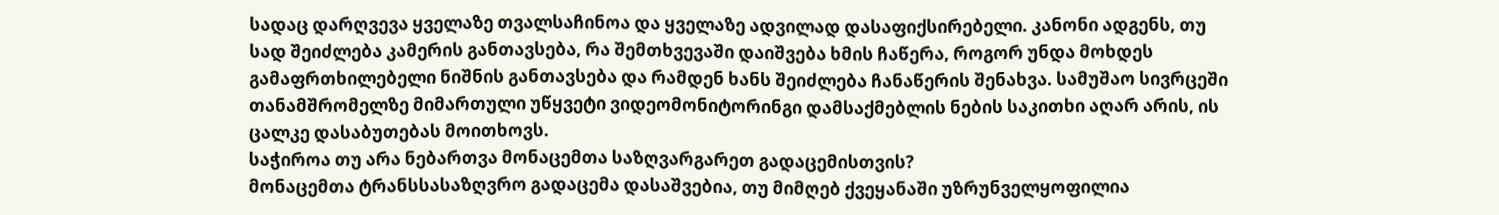სადაც დარღვევა ყველაზე თვალსაჩინოა და ყველაზე ადვილად დასაფიქსირებელი. კანონი ადგენს, თუ სად შეიძლება კამერის განთავსება, რა შემთხვევაში დაიშვება ხმის ჩაწერა, როგორ უნდა მოხდეს გამაფრთხილებელი ნიშნის განთავსება და რამდენ ხანს შეიძლება ჩანაწერის შენახვა. სამუშაო სივრცეში თანამშრომელზე მიმართული უწყვეტი ვიდეომონიტორინგი დამსაქმებლის ნების საკითხი აღარ არის, ის ცალკე დასაბუთებას მოითხოვს.
საჭიროა თუ არა ნებართვა მონაცემთა საზღვარგარეთ გადაცემისთვის?
მონაცემთა ტრანსსასაზღვრო გადაცემა დასაშვებია, თუ მიმღებ ქვეყანაში უზრუნველყოფილია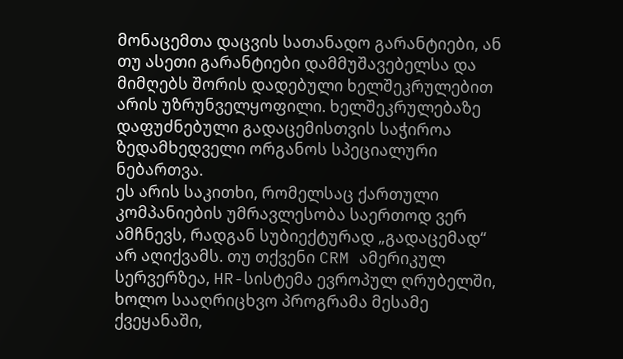მონაცემთა დაცვის სათანადო გარანტიები, ან თუ ასეთი გარანტიები დამმუშავებელსა და მიმღებს შორის დადებული ხელშეკრულებით არის უზრუნველყოფილი. ხელშეკრულებაზე დაფუძნებული გადაცემისთვის საჭიროა ზედამხედველი ორგანოს სპეციალური ნებართვა.
ეს არის საკითხი, რომელსაც ქართული კომპანიების უმრავლესობა საერთოდ ვერ ამჩნევს, რადგან სუბიექტურად „გადაცემად“ არ აღიქვამს. თუ თქვენი CRM ამერიკულ სერვერზეა, HR-სისტემა ევროპულ ღრუბელში, ხოლო სააღრიცხვო პროგრამა მესამე ქვეყანაში,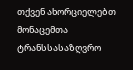თქვენ ახორციელებთ მონაცემთა ტრანსსასაზღვრო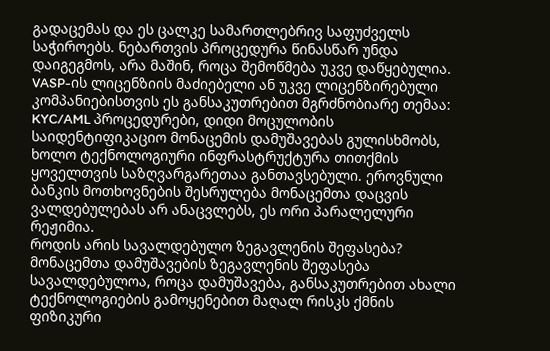გადაცემას და ეს ცალკე სამართლებრივ საფუძველს საჭიროებს. ნებართვის პროცედურა წინასწარ უნდა დაიგეგმოს, არა მაშინ, როცა შემოწმება უკვე დაწყებულია.
VASP-ის ლიცენზიის მაძიებელი ან უკვე ლიცენზირებული კომპანიებისთვის ეს განსაკუთრებით მგრძნობიარე თემაა: KYC/AML პროცედურები, დიდი მოცულობის საიდენტიფიკაციო მონაცემის დამუშავებას გულისხმობს, ხოლო ტექნოლოგიური ინფრასტრუქტურა თითქმის ყოველთვის საზღვარგარეთაა განთავსებული. ეროვნული ბანკის მოთხოვნების შესრულება მონაცემთა დაცვის ვალდებულებას არ ანაცვლებს, ეს ორი პარალელური რეჟიმია.
როდის არის სავალდებულო ზეგავლენის შეფასება?
მონაცემთა დამუშავების ზეგავლენის შეფასება სავალდებულოა, როცა დამუშავება, განსაკუთრებით ახალი ტექნოლოგიების გამოყენებით მაღალ რისკს ქმნის ფიზიკური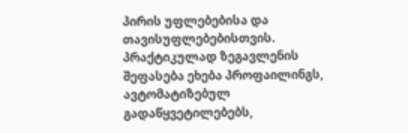პირის უფლებებისა და თავისუფლებებისთვის. პრაქტიკულად ზეგავლენის შეფასება ეხება პროფაილინგს, ავტომატიზებულ გადაწყვეტილებებს,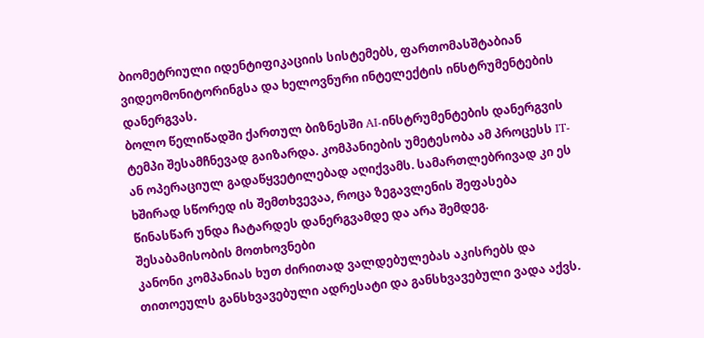ბიომეტრიული იდენტიფიკაციის სისტემებს, ფართომასშტაბიან ვიდეომონიტორინგსა და ხელოვნური ინტელექტის ინსტრუმენტების დანერგვას.
ბოლო წელიწადში ქართულ ბიზნესში AI-ინსტრუმენტების დანერგვის ტემპი შესამჩნევად გაიზარდა. კომპანიების უმეტესობა ამ პროცესს IT- ან ოპერაციულ გადაწყვეტილებად აღიქვამს. სამართლებრივად კი ეს ხშირად სწორედ ის შემთხვევაა, როცა ზეგავლენის შეფასება წინასწარ უნდა ჩატარდეს დანერგვამდე და არა შემდეგ.
შესაბამისობის მოთხოვნები
კანონი კომპანიას ხუთ ძირითად ვალდებულებას აკისრებს და თითოეულს განსხვავებული ადრესატი და განსხვავებული ვადა აქვს.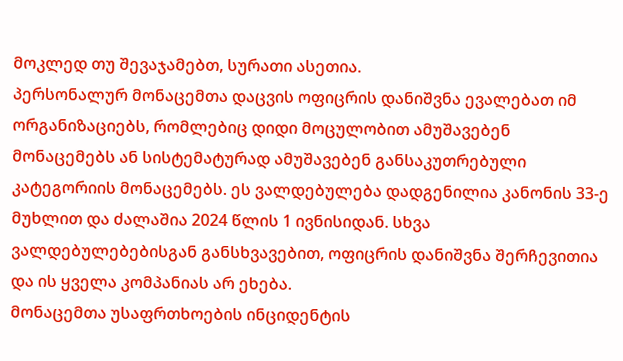მოკლედ თუ შევაჯამებთ, სურათი ასეთია.
პერსონალურ მონაცემთა დაცვის ოფიცრის დანიშვნა ევალებათ იმ ორგანიზაციებს, რომლებიც დიდი მოცულობით ამუშავებენ მონაცემებს ან სისტემატურად ამუშავებენ განსაკუთრებული კატეგორიის მონაცემებს. ეს ვალდებულება დადგენილია კანონის 33-ე მუხლით და ძალაშია 2024 წლის 1 ივნისიდან. სხვა ვალდებულებებისგან განსხვავებით, ოფიცრის დანიშვნა შერჩევითია და ის ყველა კომპანიას არ ეხება.
მონაცემთა უსაფრთხოების ინციდენტის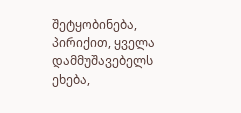შეტყობინება, პირიქით, ყველა დამმუშავებელს ეხება,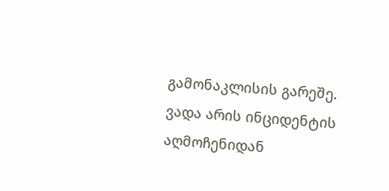გამონაკლისის გარეშე. ვადა არის ინციდენტის აღმოჩენიდან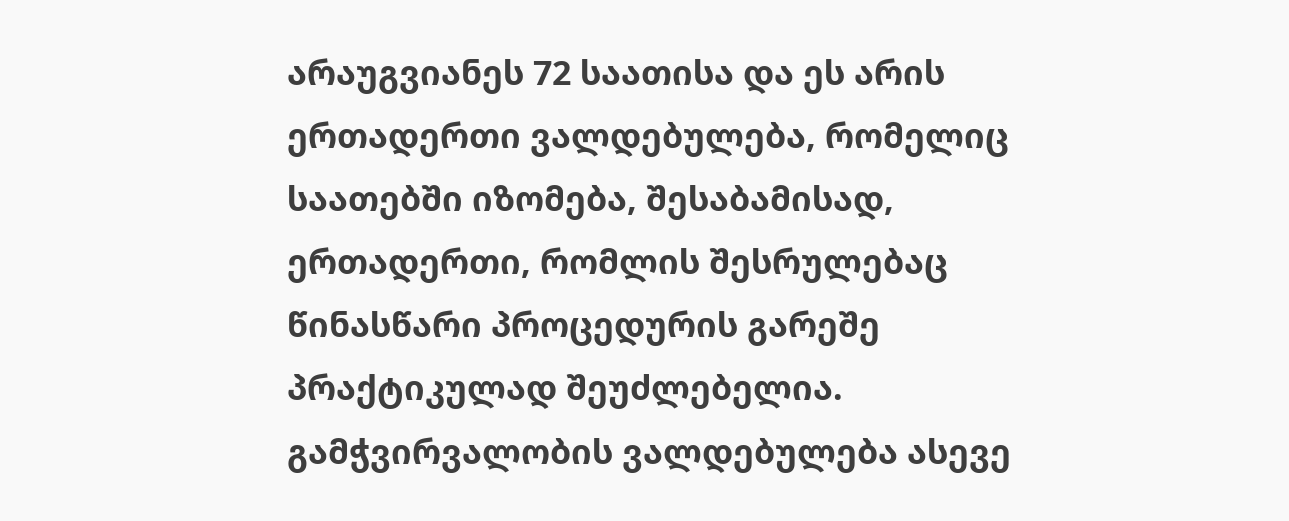არაუგვიანეს 72 საათისა და ეს არის ერთადერთი ვალდებულება, რომელიც საათებში იზომება, შესაბამისად, ერთადერთი, რომლის შესრულებაც წინასწარი პროცედურის გარეშე პრაქტიკულად შეუძლებელია.
გამჭვირვალობის ვალდებულება ასევე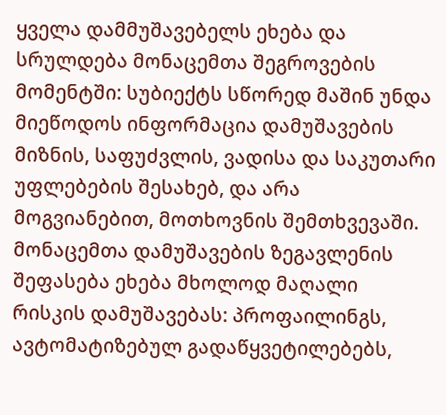ყველა დამმუშავებელს ეხება და სრულდება მონაცემთა შეგროვების მომენტში: სუბიექტს სწორედ მაშინ უნდა მიეწოდოს ინფორმაცია დამუშავების მიზნის, საფუძვლის, ვადისა და საკუთარი უფლებების შესახებ, და არა მოგვიანებით, მოთხოვნის შემთხვევაში.
მონაცემთა დამუშავების ზეგავლენის შეფასება ეხება მხოლოდ მაღალი რისკის დამუშავებას: პროფაილინგს, ავტომატიზებულ გადაწყვეტილებებს,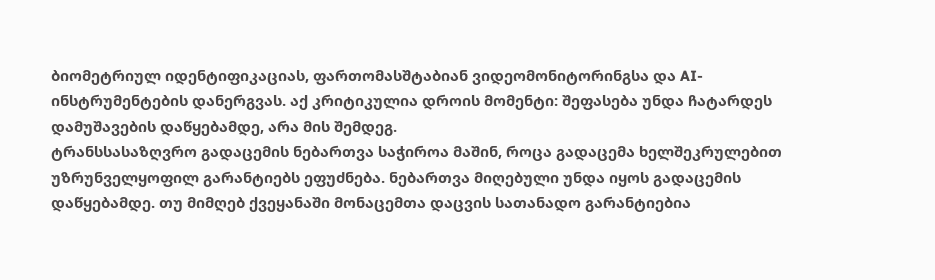ბიომეტრიულ იდენტიფიკაციას, ფართომასშტაბიან ვიდეომონიტორინგსა და AI-ინსტრუმენტების დანერგვას. აქ კრიტიკულია დროის მომენტი: შეფასება უნდა ჩატარდეს დამუშავების დაწყებამდე, არა მის შემდეგ.
ტრანსსასაზღვრო გადაცემის ნებართვა საჭიროა მაშინ, როცა გადაცემა ხელშეკრულებით უზრუნველყოფილ გარანტიებს ეფუძნება. ნებართვა მიღებული უნდა იყოს გადაცემის დაწყებამდე. თუ მიმღებ ქვეყანაში მონაცემთა დაცვის სათანადო გარანტიებია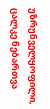უზრუნველყოფილი, ცალკე ნებართვა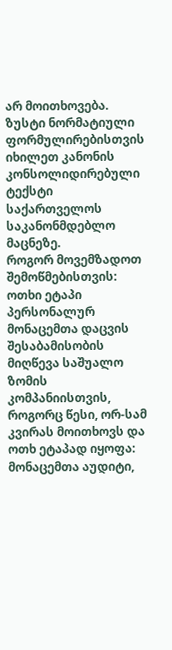არ მოითხოვება.
ზუსტი ნორმატიული ფორმულირებისთვის იხილეთ კანონის კონსოლიდირებული ტექსტი საქართველოს საკანონმდებლო მაცნეზე.
როგორ მოვემზადოთ შემოწმებისთვის: ოთხი ეტაპი
პერსონალურ მონაცემთა დაცვის შესაბამისობის მიღწევა საშუალო ზომის კომპანიისთვის, როგორც წესი, ორ-სამ კვირას მოითხოვს და ოთხ ეტაპად იყოფა: მონაცემთა აუდიტი,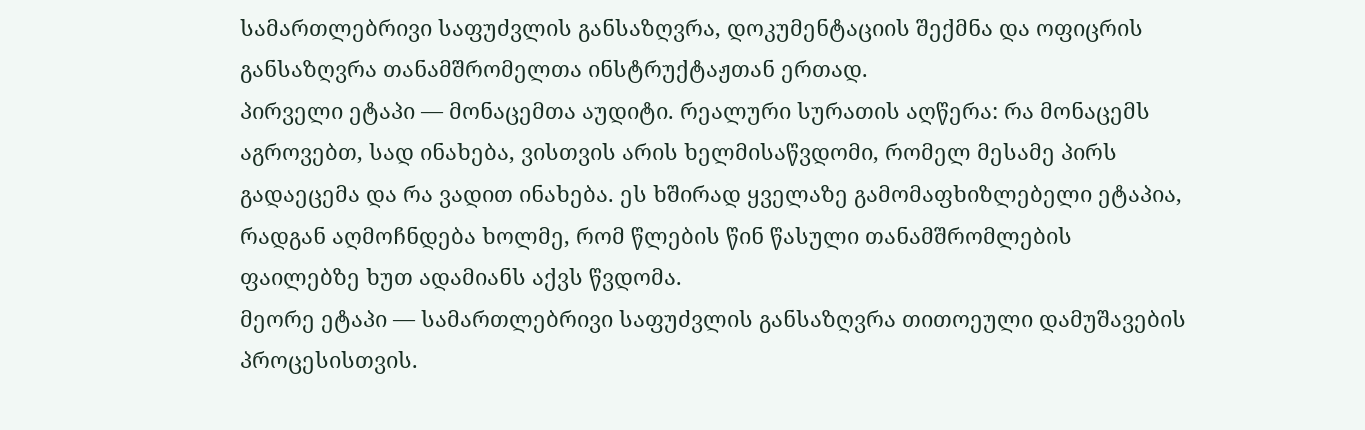სამართლებრივი საფუძვლის განსაზღვრა, დოკუმენტაციის შექმნა და ოფიცრის განსაზღვრა თანამშრომელთა ინსტრუქტაჟთან ერთად.
პირველი ეტაპი — მონაცემთა აუდიტი. რეალური სურათის აღწერა: რა მონაცემს აგროვებთ, სად ინახება, ვისთვის არის ხელმისაწვდომი, რომელ მესამე პირს გადაეცემა და რა ვადით ინახება. ეს ხშირად ყველაზე გამომაფხიზლებელი ეტაპია, რადგან აღმოჩნდება ხოლმე, რომ წლების წინ წასული თანამშრომლების ფაილებზე ხუთ ადამიანს აქვს წვდომა.
მეორე ეტაპი — სამართლებრივი საფუძვლის განსაზღვრა თითოეული დამუშავების პროცესისთვის.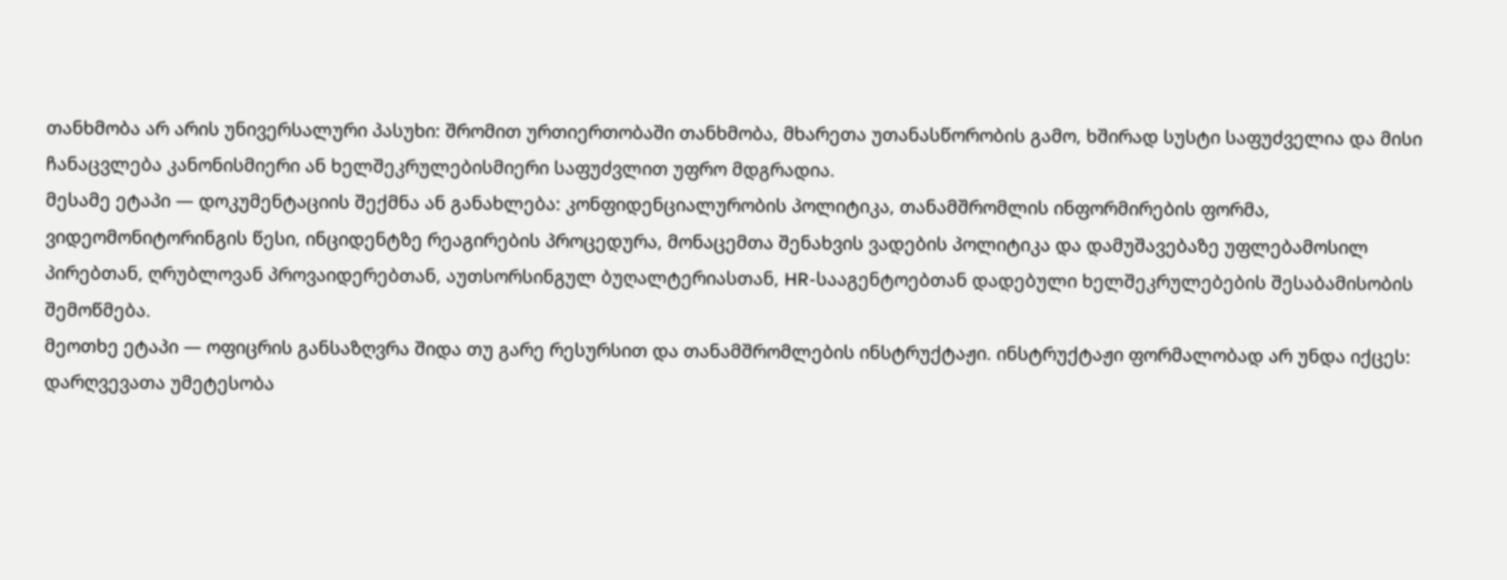თანხმობა არ არის უნივერსალური პასუხი: შრომით ურთიერთობაში თანხმობა, მხარეთა უთანასწორობის გამო, ხშირად სუსტი საფუძველია და მისი ჩანაცვლება კანონისმიერი ან ხელშეკრულებისმიერი საფუძვლით უფრო მდგრადია.
მესამე ეტაპი — დოკუმენტაციის შექმნა ან განახლება: კონფიდენციალურობის პოლიტიკა, თანამშრომლის ინფორმირების ფორმა, ვიდეომონიტორინგის წესი, ინციდენტზე რეაგირების პროცედურა, მონაცემთა შენახვის ვადების პოლიტიკა და დამუშავებაზე უფლებამოსილ პირებთან, ღრუბლოვან პროვაიდერებთან, აუთსორსინგულ ბუღალტერიასთან, HR-სააგენტოებთან დადებული ხელშეკრულებების შესაბამისობის შემოწმება.
მეოთხე ეტაპი — ოფიცრის განსაზღვრა შიდა თუ გარე რესურსით და თანამშრომლების ინსტრუქტაჟი. ინსტრუქტაჟი ფორმალობად არ უნდა იქცეს: დარღვევათა უმეტესობა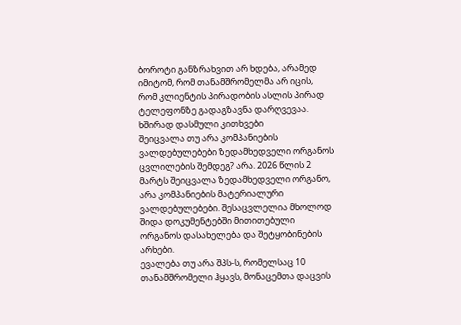ბოროტი განზრახვით არ ხდება, არამედ იმიტომ, რომ თანამშრომელმა არ იცის, რომ კლიენტის პირადობის ასლის პირად ტელეფონზე გადაგზავნა დარღვევაა.
ხშირად დასმული კითხვები
შეიცვალა თუ არა კომპანიების ვალდებულებები ზედამხედველი ორგანოს ცვლილების შემდეგ? არა. 2026 წლის 2 მარტს შეიცვალა ზედამხედველი ორგანო, არა კომპანიების მატერიალური ვალდებულებები. შესაცვლელია მხოლოდ შიდა დოკუმენტებში მითითებული ორგანოს დასახელება და შეტყობინების არხები.
ევალება თუ არა შპს-ს, რომელსაც 10 თანამშრომელი ჰყავს, მონაცემთა დაცვის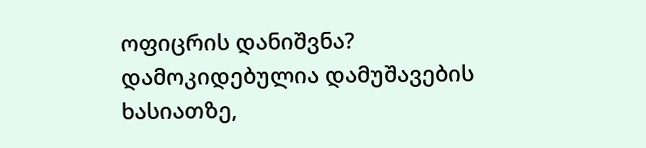ოფიცრის დანიშვნა? დამოკიდებულია დამუშავების ხასიათზე,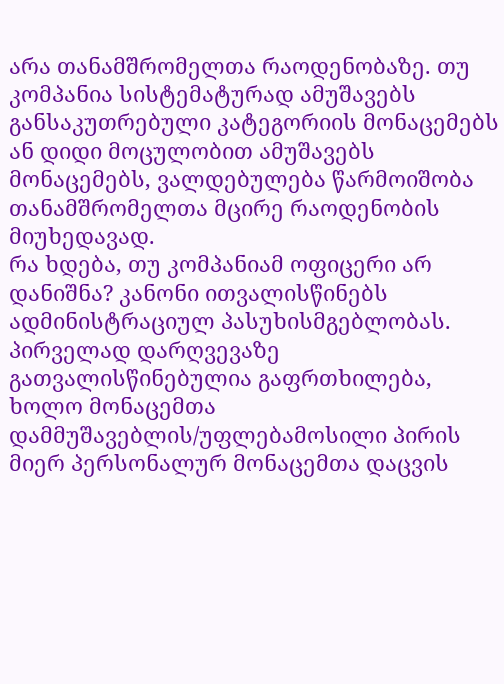არა თანამშრომელთა რაოდენობაზე. თუ კომპანია სისტემატურად ამუშავებს განსაკუთრებული კატეგორიის მონაცემებს ან დიდი მოცულობით ამუშავებს მონაცემებს, ვალდებულება წარმოიშობა თანამშრომელთა მცირე რაოდენობის მიუხედავად.
რა ხდება, თუ კომპანიამ ოფიცერი არ დანიშნა? კანონი ითვალისწინებს ადმინისტრაციულ პასუხისმგებლობას. პირველად დარღვევაზე გათვალისწინებულია გაფრთხილება, ხოლო მონაცემთა დამმუშავებლის/უფლებამოსილი პირის მიერ პერსონალურ მონაცემთა დაცვის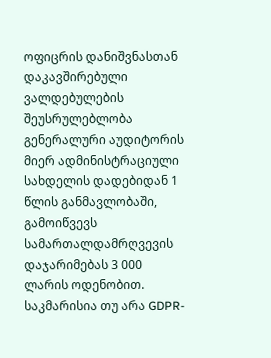ოფიცრის დანიშვნასთან დაკავშირებული ვალდებულების შეუსრულებლობა გენერალური აუდიტორის მიერ ადმინისტრაციული სახდელის დადებიდან 1 წლის განმავლობაში, გამოიწვევს სამართალდამრღვევის დაჯარიმებას 3 000 ლარის ოდენობით.
საკმარისია თუ არა GDPR-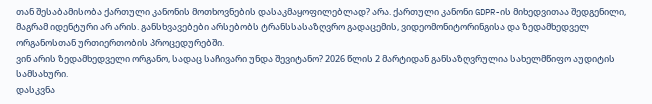თან შესაბამისობა ქართული კანონის მოთხოვნების დასაკმაყოფილებლად? არა. ქართული კანონი GDPR-ის მიხედვითაა შედგენილი, მაგრამ იდენტური არ არის. განსხვავებები არსებობს ტრანსსასაზღვრო გადაცემის, ვიდეომონიტორინგისა და ზედამხედველ ორგანოსთან ურთიერთობის პროცედურებში.
ვინ არის ზედამხედველი ორგანო, სადაც საჩივარი უნდა შევიტანო? 2026 წლის 2 მარტიდან განსაზღვრულია სახელმწიფო აუდიტის სამსახური.
დასკვნა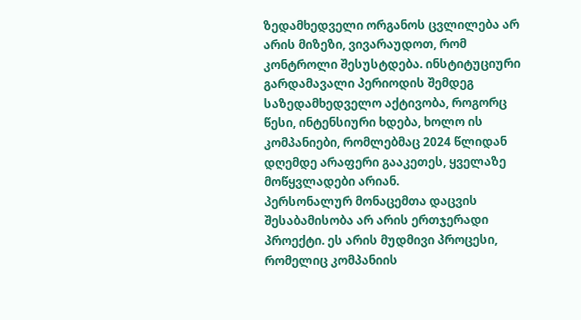ზედამხედველი ორგანოს ცვლილება არ არის მიზეზი, ვივარაუდოთ, რომ კონტროლი შესუსტდება. ინსტიტუციური გარდამავალი პერიოდის შემდეგ საზედამხედველო აქტივობა, როგორც წესი, ინტენსიური ხდება, ხოლო ის კომპანიები, რომლებმაც 2024 წლიდან დღემდე არაფერი გააკეთეს, ყველაზე მოწყვლადები არიან.
პერსონალურ მონაცემთა დაცვის შესაბამისობა არ არის ერთჯერადი პროექტი. ეს არის მუდმივი პროცესი, რომელიც კომპანიის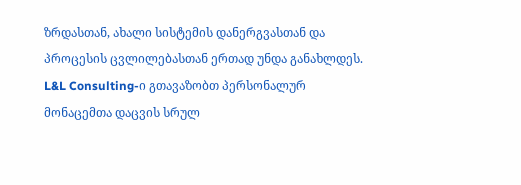ზრდასთან, ახალი სისტემის დანერგვასთან და პროცესის ცვლილებასთან ერთად უნდა განახლდეს.
L&L Consulting-ი გთავაზობთ პერსონალურ მონაცემთა დაცვის სრულ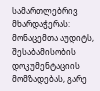სამართლებრივ მხარდაჭერას: მონაცემთა აუდიტს, შესაბამისობის დოკუმენტაციის მომზადებას, გარე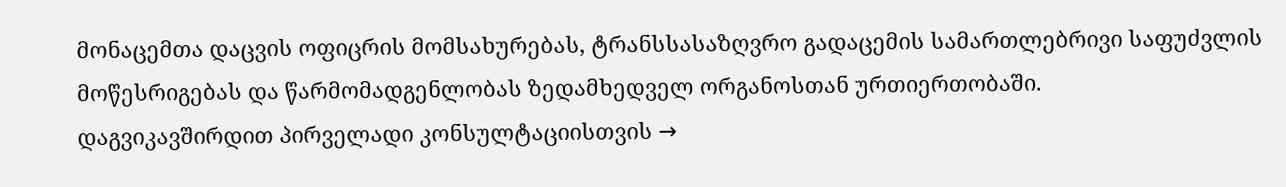მონაცემთა დაცვის ოფიცრის მომსახურებას, ტრანსსასაზღვრო გადაცემის სამართლებრივი საფუძვლის მოწესრიგებას და წარმომადგენლობას ზედამხედველ ორგანოსთან ურთიერთობაში.
დაგვიკავშირდით პირველადი კონსულტაციისთვის →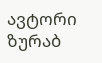ავტორი
ზურაბ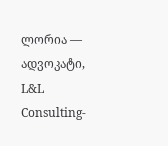ლორია — ადვოკატი, L&L Consulting-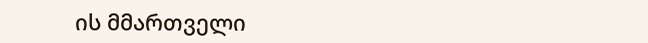ის მმართველი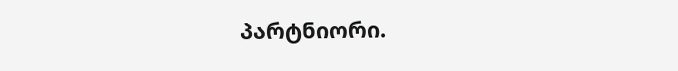პარტნიორი.